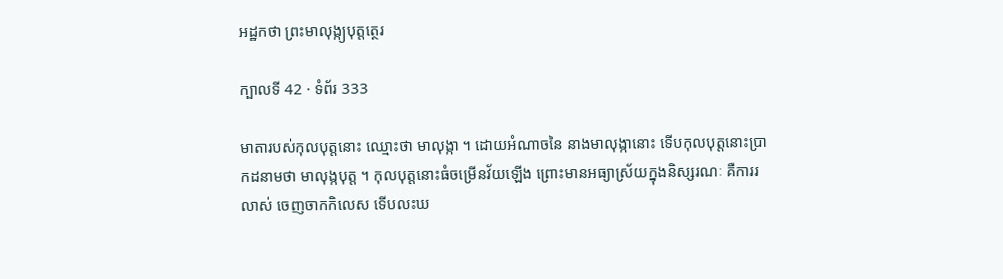អដ្ឋកថា ព្រះមាលុង្ក្យបុត្តត្ថេរ

ក្បាលទី 42 · ទំព័រ 333

មាតារបស់កុលបុត្តនោះ ឈ្មោះថា មាលុង្កា ។ ដោយអំណាចនៃ នាងមាលុង្កានោះ ទើបកុលបុត្តនោះប្រាកដនាមថា មាលុង្កបុត្ត ។ កុលបុត្តនោះធំចម្រើនវ័យឡើង ព្រោះមានអធ្យាស្រ័យក្នុងនិស្សរណៈ គឺការរលាស់ ចេញចាកកិលេស ទើបលះឃ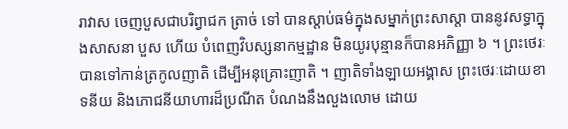រាវាស ចេញបួសជាបរិព្វាជក ត្រាច់ ទៅ បានស្តាប់ធម៌ក្នុងសម្នាក់ព្រះសាស្តា បាននូវសទ្ធាក្នុងសាសនា បួស ហើយ បំពេញវិបស្សនាកម្មដ្ឋាន មិនយូរបុន្មានក៏បានអភិញ្ញា ៦ ។ ព្រះថេរៈ បានទៅកាន់ត្រកូលញាតិ ដើម្បីអនុគ្រោះញាតិ ។ ញាតិទាំងឡាយអង្គាស ព្រះថេរៈដោយខាទនីយ និងភោជនីយាហារដ៏ប្រណីត បំណងនឹងលួងលោម ដោយ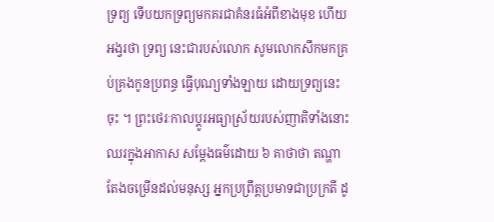ទ្រព្យ ទើបយកទ្រព្យមកគរជាគំនរធំអំពីខាងមុខ ហើយអង្វរថា ទ្រព្យ នេះជារបស់លោក សូមលោកសឹកមកគ្រប់គ្រងកូនប្រពន្ធ ធ្វើបុណ្យទាំងឡាយ ដោយទ្រព្យនេះចុះ ។ ព្រះថេរៈកាលប្តូរអធ្យាស្រ័យរបស់ញាតិទាំងនោះ ឈរក្នុងអាកាស សម្តែងធម៌ដោយ ៦ គាថាថា តណ្ហាតែងចម្រើនដល់មនុស្ស អ្នកប្រព្រឹត្តប្រមាទជាប្រក្រតី ដូ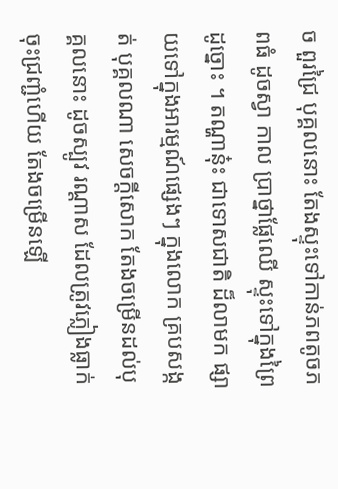ច ពួរជ្រៃ បុគ្គលនោះ តែងស្ទុះទៅកាន់ភពតូចភពធំ ដូចស្វា កាល ប្រាថ្នាផ្លែឈើ ស្ទុះទៅក្នុងព្រៃ ដូច្នោះ ។ តណ្ហានុ៎ះ ជាទោសជាតិ ដ៏លាមក ផ្សាយទៅក្នុងអារម្មណ៍ផ្សេងៗ ក្នុងលោក គ្របសង្កត់ បុគ្គលណា សេចក្តីសោក តែងចម្រើនដល់បុគ្គលនោះ ដូចស្បូវ រណ្តាស ដែលត្រូវភ្លៀងធ្លាក់ចុះជ្រញ្ជំហើយ តែងចម្រើនឡើ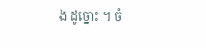ង ដូច្នោះ ។ ចំ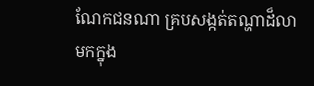ណែកជនណា គ្របសង្កត់តណ្ហាដ៏លាមកក្នុង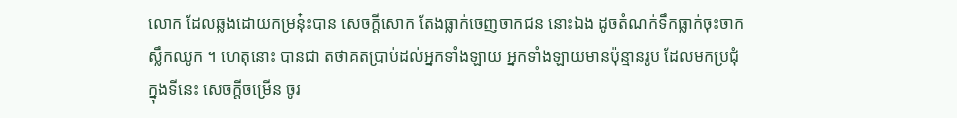លោក ដែលឆ្លងដោយកម្រនុ៎ះបាន សេចក្តីសោក តែងធ្លាក់ចេញចាកជន នោះឯង ដូចតំណក់ទឹកធ្លាក់ចុះចាកស្លឹកឈូក ។ ហេតុនោះ បានជា តថាគតប្រាប់ដល់អ្នកទាំងឡាយ អ្នកទាំងឡាយមានប៉ុន្មានរូប ដែលមកប្រជុំក្នុងទីនេះ សេចក្តីចម្រើន ចូរ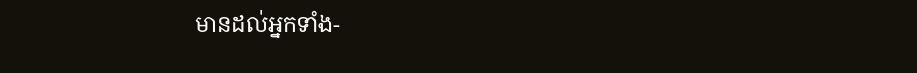មានដល់អ្នកទាំង-